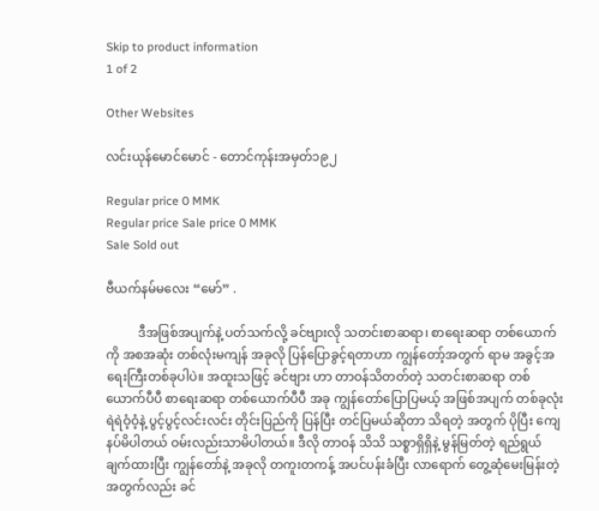Skip to product information
1 of 2

Other Websites

လင်းယုန်မောင်မောင် - တောင်ကုန်းအမှတ်၁၉၂

Regular price 0 MMK
Regular price Sale price 0 MMK
Sale Sold out

ဗီယက်နမ်မလေး “မော်” .

          ဒီအဖြစ်အပျက်နဲ့ ပတ်သက်လို့ ခင်ဗျားလို သတင်းစာဆရာ၊ စာရေးဆရာ တစ်ယောက်ကို အစအဆုံး တစ်လုံးမကျန် အခုလို ပြန်ပြောခွင့်ရတာဟာ ကျွန်တော့်အတွက် ရာမ အခွင့်အရေးကြီးတစ်ခုပါပဲ။ အထူးသဖြင့် ခင်ဗျား ဟာ တာဝန်သိတတ်တဲ့ သတင်းစာဆရာ တစ်ယောက်ပီပီ စာရေးဆရာ တစ်ယောက်ပီပီ အခု ကျွန်တော်ပြောပြမယ့် အဖြစ်အပျက် တစ်ခုလုံး ရဲရဲဝံ့ဝံ့နဲ့ ပွင့်ပွင့်လင်းလင်း တိုင်းပြည်ကို ပြန်ပြီး တင်ပြမယ်ဆိုတာ သိရတဲ့ အတွက် ပိုပြီး ကျေနပ်မိပါတယ် ဝမ်းလည်းသာမိပါတယ်။ ဒီလို တာဝန် သိသိ သစ္စာရှိရှိနဲ့ မွန်မြတ်တဲ့ ရည်ရွယ်ချက်ထားပြီး ကျွန်တော်နဲ့ အခုလို တကူးတကန့် အပင်ပန်းခံပြီး လာရောက် တွေ့ဆုံမေးမြန်းတဲ့အတွက်လည်း ခင်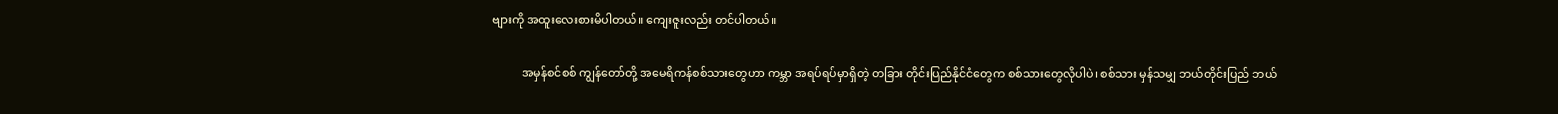ဗျားကို အထူးလေးစားမိပါတယ်။ ကျေးဇူးလည်း တင်ပါတယ်။

          အမှန်စင်စစ် ကျွန်တော်တို့ အမေရိကန်စစ်သားတွေဟာ ကမ္ဘာ အရပ်ရပ်မှာရှိတဲ့ တခြား တိုင်းပြည်နိုင်ငံတွေက စစ်သားတွေလိုပါပဲ၊ စစ်သား မှန်သမျှ ဘယ်တိုင်းပြည် ဘယ်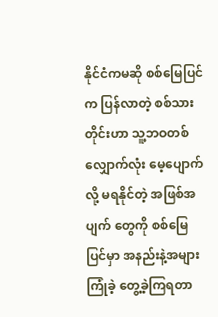နိုင်ငံကမဆို စစ်မြေပြင်က ပြန်လာတဲ့ စစ်သား တိုင်းဟာ သူ့ဘဝတစ်လျှောက်လုံး မေ့ပျောက်လို့ မရနိုင်တဲ့ အဖြစ်အပျက် တွေကို စစ်မြေပြင်မှာ အနည်းနဲ့အများ ကြုံခဲ့ တွေ့ခဲ့ကြရတာ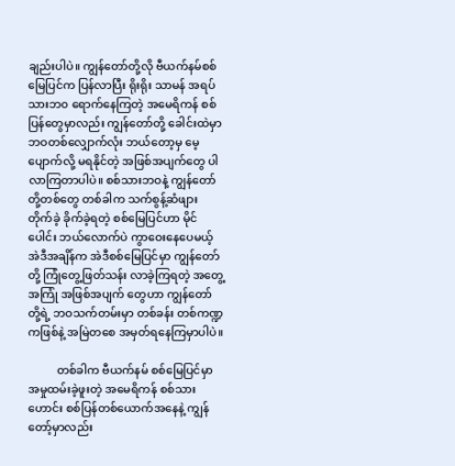ချည်းပါပဲ။ ကျွန်တော်တို့လို ဗီယက်နမ်စစ်မြေပြင်က ပြန်လာပြီး ရိုးရိုး သာမန် အရပ်သားဘ၀ ရောက်နေကြတဲ့ အမေရိကန် စစ်ပြန်တွေမှာလည်း ကျွန်တော်တို့ ခေါင်းထဲမှာ ဘဝတစ်လျှောက်လုံး ဘယ်တော့မှ မေ့ပျောက်လို့ မရနိုင်တဲ့ အဖြစ်အပျက်တွေ ပါလာကြတာပါပဲ။ စစ်သားဘဝနဲ့ ကျွန်တော်တို့တစ်တွေ တစ်ခါက သက်စွန့်ဆံဖျား တိုက်ခဲ့ ခိုက်ခဲ့ရတဲ့ စစ်မြေပြင်ဟာ မိုင်ပေါင်း ဘယ်လောက်ပဲ ကွာဝေးနေပေမယ့် အဲဒီအချိန်က အဲဒီစစ်မြေပြင်မှာ ကျွန်တော်တို့ ကြုံတွေ့ဖြတ်သန်း လာခဲ့ကြရတဲ့ အတွေ့အကြုံ အဖြစ်အပျက် တွေဟာ ကျွန်တော်တို့ရဲ့ ဘဝသက်တမ်းမှာ တစ်ခန်း တစ်ကဏ္ဍကဖြစ်နဲ့ အမြဲတစေ အမှတ်ရနေကြမှာပါပဲ။

          တစ်ခါက ဗီယက်နမ် စစ်မြေပြင်မှာ အမှုထမ်းခဲ့ဖူးတဲ့ အမေရိကန် စစ်သားဟောင်း စစ်ပြန်တစ်ယောက်အနေနဲ့ ကျွန်တော့်မှာလည်း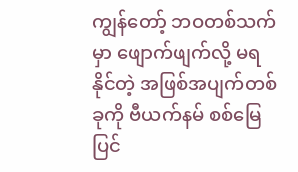ကျွန်တော့် ဘဝတစ်သက်မှာ ဖျောက်ဖျက်လို့ မရနိုင်တဲ့ အဖြစ်အပျက်တစ်ခုကို ဗီယက်နမ် စစ်မြေပြင်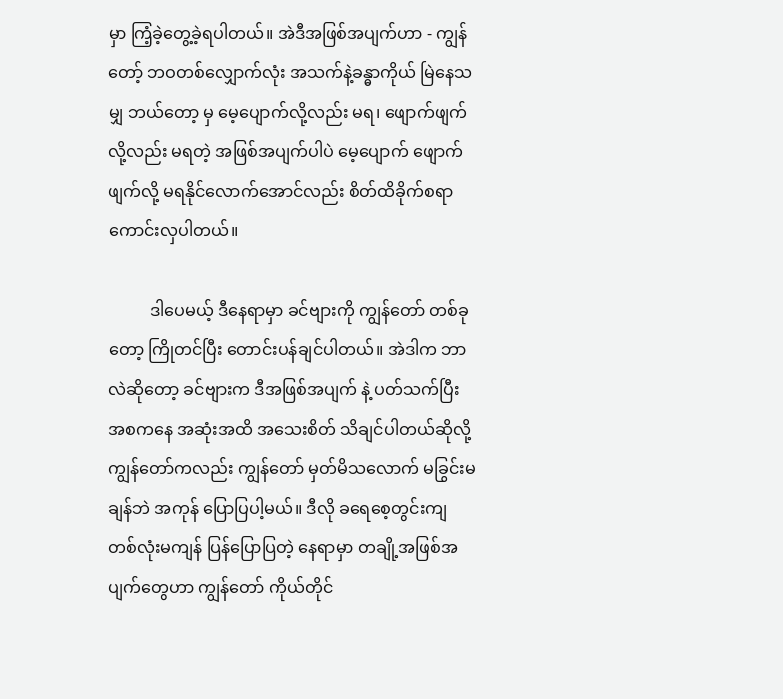မှာ ကြံ့ခဲ့တွေ့ခဲ့ရပါတယ်။ အဲဒီအဖြစ်အပျက်ဟာ - ကျွန်တော့် ဘဝတစ်လျှောက်လုံး အသက်နဲ့ခန္ဓာကိုယ် မြဲနေသမျှ ဘယ်တော့ မှ မေ့ပျောက်လို့လည်း မရ၊ ဖျောက်ဖျက်လို့လည်း မရတဲ့ အဖြစ်အပျက်ပါပဲ မေ့ပျောက် ဖျောက်ဖျက်လို့ မရနိုင်လောက်အောင်လည်း စိတ်ထိခိုက်စရာ ကောင်းလှပါတယ်။

          ဒါပေမယ့် ဒီနေရာမှာ ခင်ဗျားကို ကျွန်တော် တစ်ခုတော့ ကြိုတင်ပြီး တောင်းပန်ချင်ပါတယ်။ အဲဒါက ဘာလဲဆိုတော့ ခင်ဗျားက ဒီအဖြစ်အပျက် နဲ့ ပတ်သက်ပြီး အစကနေ အဆုံးအထိ အသေးစိတ် သိချင်ပါတယ်ဆိုလို့ ကျွန်တော်ကလည်း ကျွန်တော် မှတ်မိသလောက် မခြွင်းမချန်ဘဲ အကုန် ပြောပြပါ့မယ်။ ဒီလို ခရေစေ့တွင်းကျ တစ်လုံးမကျန် ပြန်ပြောပြတဲ့ နေရာမှာ တချို့အဖြစ်အပျက်တွေဟာ ကျွန်တော် ကိုယ်တိုင်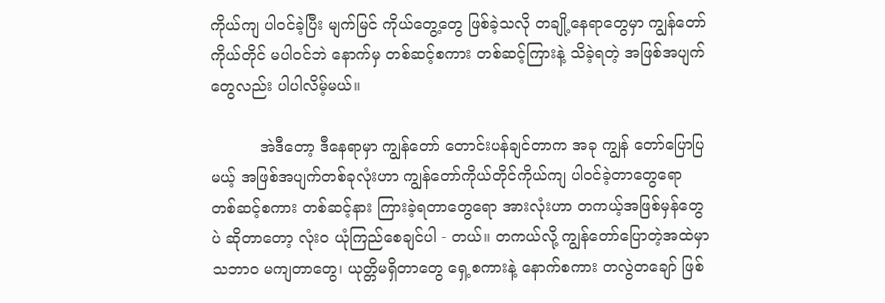ကိုယ်ကျ ပါဝင်ခဲ့ပြီး မျက်မြင် ကိုယ်တွေ့တွေ ဖြစ်ခဲ့သလို တချို့နေရာတွေမှာ ကျွန်တော်ကိုယ်တိုင် မပါဝင်ဘဲ နောက်မှ တစ်ဆင့်စကား တစ်ဆင့်ကြားနဲ့ သိခဲ့ရတဲ့ အဖြစ်အပျက် တွေလည်း ပါပါလိမ့်မယ်။

          အဲဒီတော့ ဒီနေရာမှာ ကျွန်တော် တောင်းပန်ချင်တာက အခု ကျွန် တော်ပြောပြမယ့် အဖြစ်အပျက်တစ်ခုလုံးဟာ ကျွန်တော်ကိုယ်တိုင်ကိုယ်ကျ ပါဝင်ခဲ့တာတွေရော တစ်ဆင့်စကား တစ်ဆင့်နား ကြားခဲ့ရတာတွေရော အားလုံးဟာ တကယ့်အဖြစ်မှန်တွေပဲ ဆိုတာတော့ လုံးဝ ယုံကြည်စေချင်ပါ - တယ်။ တကယ်လို့ ကျွန်တော်ပြောတဲ့အထဲမှာ သဘာဝ မကျတာတွေ၊ ယုတ္တိမရှိတာတွေ ရှေ့စကားနဲ့ နောက်စကား တလွဲတချော် ဖြစ်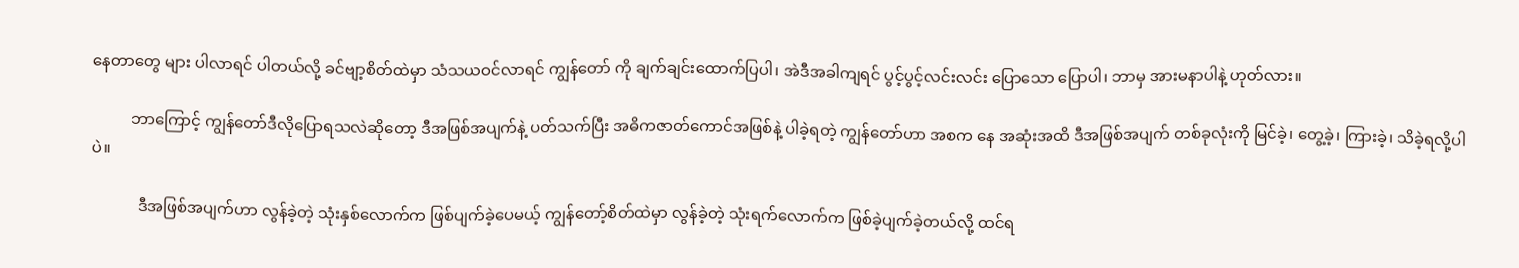နေတာတွေ များ ပါလာရင် ပါတယ်လို့ ခင်ဗျာ့စိတ်ထဲမှာ သံသယဝင်လာရင် ကျွန်တော် ကို ချက်ချင်းထောက်ပြပါ၊ အဲဒီအခါကျရင် ပွင့်ပွင့်လင်းလင်း ပြောသော ပြောပါ၊ ဘာမှ အားမနာပါနဲ့ ဟုတ်လား။

          ဘာကြောင့် ကျွန်တော်ဒီလိုပြောရသလဲဆိုတော့ ဒီအဖြစ်အပျက်နဲ့ ပတ်သက်ပြီး အဓိကဇာတ်ကောင်အဖြစ်နဲ့ ပါခဲ့ရတဲ့ ကျွန်တော်ဟာ အစက နေ အဆုံးအထိ ဒီအဖြစ်အပျက် တစ်ခုလုံးကို မြင်ခဲ့၊ တွေ့ခဲ့၊ ကြားခဲ့၊ သိခဲ့ရလို့ပါပဲ။

            ဒီအဖြစ်အပျက်ဟာ လွန်ခဲ့တဲ့ သုံးနှစ်လောက်က ဖြစ်ပျက်ခဲ့ပေမယ့် ကျွန်တော့်စိတ်ထဲမှာ လွန်ခဲ့တဲ့ သုံးရက်လောက်က ဖြစ်ခဲ့ပျက်ခဲ့တယ်လို့ ထင်ရ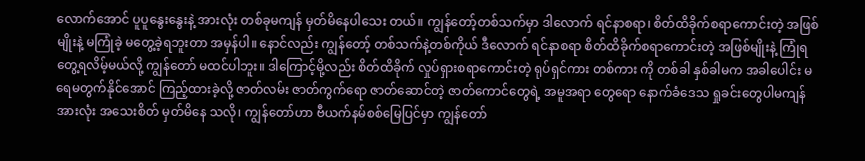လောက်အောင် ပူပူနွေးနွေးနဲ့ အားလုံး တစ်ခုမကျန် မှတ်မိနေပါသေး တယ်။ ကျွန်တော့်တစ်သက်မှာ ဒါလောက် ရင်နာစရာ၊ စိတ်ထိခိုက်စရာကောင်းတဲ့ အဖြစ်မျိုးနဲ့ မကြုံခဲ့ မတွေ့ခဲ့ရဘူးတာ အမှန်ပါ။ နောင်လည်း ကျွန်တော့် တစ်သက်နဲ့တစ်ကိုယ် ဒီလောက် ရင်နာစရာ စိတ်ထိခိုက်စရာကောင်းတဲ့ အဖြစ်မျိုးနဲ့ ကြုံရတွေ့ရလိမ့်မယ်လို့ ကျွန်တော် မထင်ပါဘူး။ ဒါကြောင့်မို့လည်း စိတ်ထိခိုက် လှုပ်ရှားစရာကောင်းတဲ့ ရုပ်ရှင်ကား တစ်ကား ကို တစ်ခါ နှစ်ခါမက အခါပေါင်း မရေမတွက်နိုင်အောင် ကြည့်ထားခဲ့လို့ ဇာတ်လမ်း ဇာတ်ကွက်ရော ဇာတ်ဆောင်တဲ့ ဇာတ်ကောင်တွေရဲ့ အမူအရာ တွေရော နောက်ခံဒေသ ရှုခင်းတွေပါမကျန် အားလုံး အသေးစိတ် မှတ်မိနေ သလို၊ ကျွန်တော်ဟာ ဗီယက်နမ်စစ်မြေပြင်မှာ ကျွန်တော်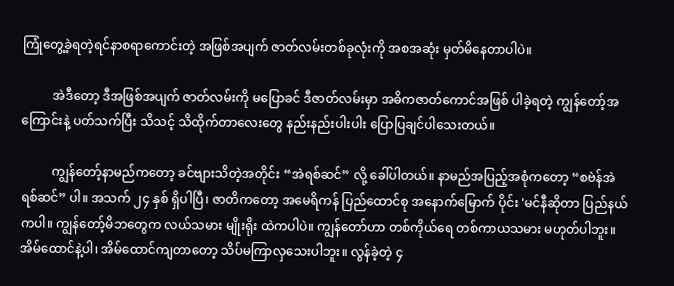ကြုံတွေ့ခဲ့ရတဲ့ရင်နာစရာကောင်းတဲ့ အဖြစ်အပျက် ဇာတ်လမ်းတစ်ခုလုံးကို အစအဆုံး မှတ်မိနေတာပါပဲ။

          အဲဒီတော့ ဒီအဖြစ်အပျက် ဇာတ်လမ်းကို မပြောခင် ဒီဇာတ်လမ်းမှာ အဓိကဇာတ်ကောင်အဖြစ် ပါခဲ့ရတဲ့ ကျွန်တော့်အကြောင်းနဲ့ ပတ်သက်ပြီး သိသင့် သိထိုက်တာလေးတွေ နည်းနည်းပါးပါး ပြောပြချင်ပါသေးတယ်။

          ကျွန်တော့်နာမည်ကတော့ ခင်ဗျားသိတဲ့အတိုင်း “အဲရစ်ဆင်” လို့ ခေါ်ပါတယ်။ နာမည်အပြည့်အစုံကတော့ “စဗဲန်အဲရစ်ဆင်” ပါ။ အသက် ၂၄ နှစ် ရှိပါပြီ၊ ဇာတိကတော့ အမေရိကန် ပြည်ထောင်စု အနောက်မြောက် ပိုင်း 'မင်နီဆိုတာ ပြည်နယ်ကပါ။ ကျွန်တော့်မိဘတွေက လယ်သမား မျိုးရိုး ထဲကပါပဲ။ ကျွန်တော်ဟာ တစ်ကိုယ်ရေ တစ်ကာယသမား မဟုတ်ပါဘူး။ အိမ်ထောင်နဲ့ပါ၊ အိမ်ထောင်ကျတာတော့ သိပ်မကြာလှသေးပါဘူး။ လွန်ခဲ့တဲ့ ၄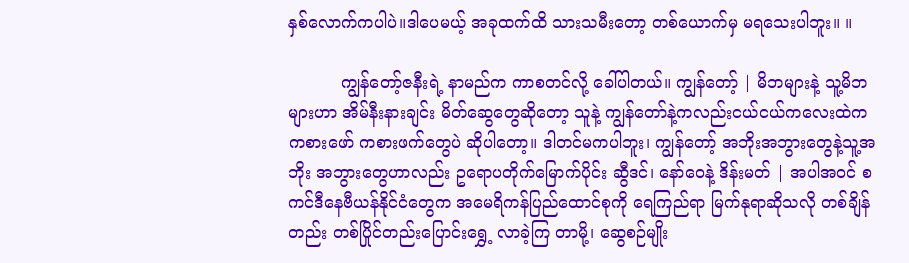နှစ်လောက်ကပါပဲ။ဒါပေမယ့် အခုထက်ထိ သားသမီးတော့ တစ်ယောက်မှ မရသေးပါဘူး။ ။

          ကျွန်တော့်ဇနီးရဲ့ နာမည်က ကာစတင်လို့ ခေါ်ပါတယ်။ ကျွန်တော့် | မိဘများနဲ့ သူ့မိဘများဟာ အိမ်နီးနားချင်း မိတ်ဆွေတွေဆိုတော့ သူနဲ့ ကျွန်တော်နဲ့ကလည်းငယ်ငယ်ကလေးထဲက ကစားဖော် ကစားဖက်တွေပဲ ဆိုပါတော့။ ဒါတင်မကပါဘူး၊ ကျွန်တော့် အဘိုးအဘွားတွေနဲ့သူ့အဘိုး အဘွားတွေဟာလည်း ဥရောပတိုက်မြောက်ပိုင်း ဆွီဒင်၊ နော်ဝေနဲ့ ဒိန်းမတ် | အပါအဝင် စကင်ဒီနေဗီယန်နိုင်ငံတွေက အမေရိကန်ပြည်ထောင်စုကို ရေကြည်ရာ မြက်နုရာဆိုသလို တစ်ချိန်တည်း တစ်ပြိုင်တည်းပြောင်းရွှေ့ လာခဲ့ကြ တာမို့၊ ဆွေစဉ်မျိုး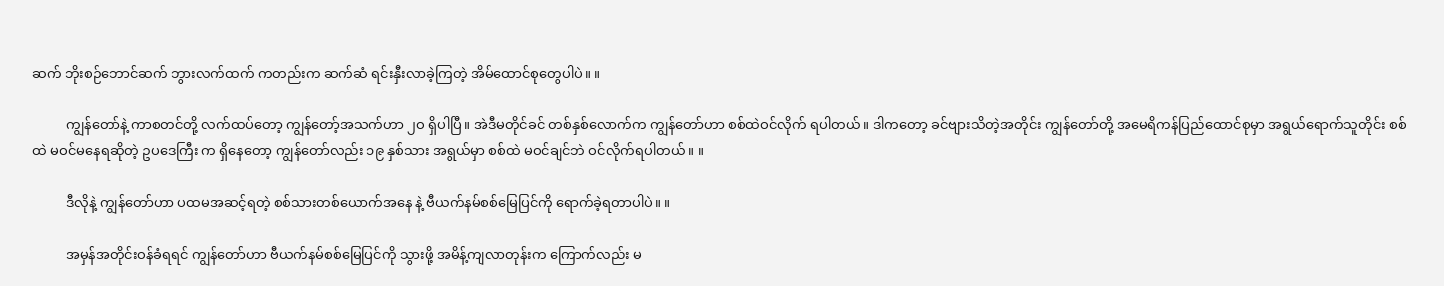ဆက် ဘိုးစဉ်ဘောင်ဆက် ဘွားလက်ထက် ကတည်းက ဆက်ဆံ ရင်းနှီးလာခဲ့ကြတဲ့ အိမ်ထောင်စုတွေပါပဲ။ ။

          ကျွန်တော်နဲ့ ကာစတင်တို့ လက်ထပ်တော့ ကျွန်တော့်အသက်ဟာ ၂ဝ ရှိပါပြီ။ အဲဒီမတိုင်ခင် တစ်နှစ်လောက်က ကျွန်တော်ဟာ စစ်ထဲဝင်လိုက် ရပါတယ်။ ဒါကတော့ ခင်ဗျားသိတဲ့အတိုင်း ကျွန်တော်တို့ အမေရိကန်ပြည်ထောင်စုမှာ အရွယ်ရောက်သူတိုင်း စစ်ထဲ မဝင်မနေရဆိုတဲ့ ဥပဒေကြီး က ရှိနေတော့ ကျွန်တော်လည်း ၁၉ နှစ်သား အရွယ်မှာ စစ်ထဲ မဝင်ချင်ဘဲ ဝင်လိုက်ရပါတယ်။ ။

          ဒီလိုနဲ့ ကျွန်တော်ဟာ ပထမအဆင့်ရတဲ့ စစ်သားတစ်ယောက်အနေ နဲ့ ဗီယက်နမ်စစ်မြေပြင်ကို ရောက်ခဲ့ရတာပါပဲ။ ။

          အမှန်အတိုင်းဝန်ခံရရင် ကျွန်တော်ဟာ ဗီယက်နမ်စစ်မြေပြင်ကို သွားဖို့ အမိန့်ကျလာတုန်းက ကြောက်လည်း မ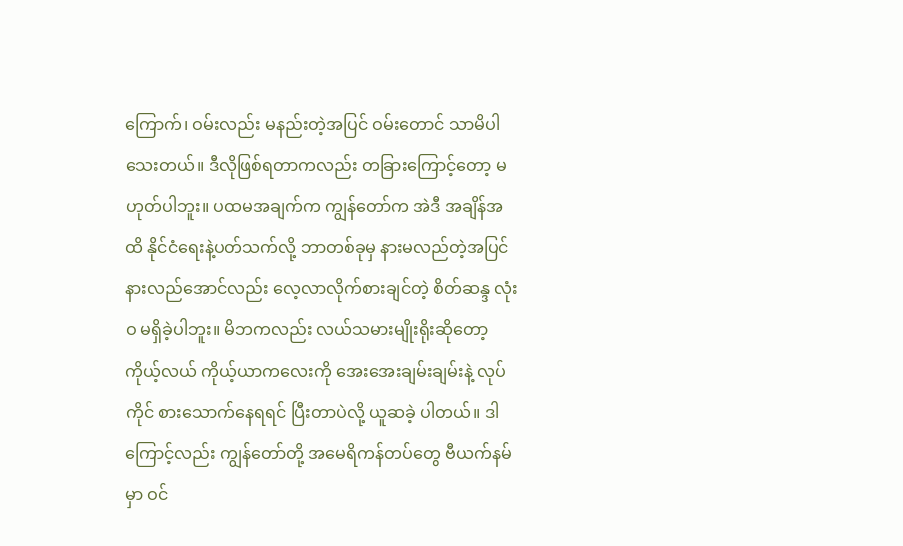ကြောက်၊ ဝမ်းလည်း မနည်းတဲ့အပြင် ဝမ်းတောင် သာမိပါသေးတယ်။ ဒီလိုဖြစ်ရတာကလည်း တခြားကြောင့်တော့ မဟုတ်ပါဘူး။ ပထမအချက်က ကျွန်တော်က အဲဒီ အချိန်အထိ နိုင်ငံရေးနဲ့ပတ်သက်လို့ ဘာတစ်ခုမှ နားမလည်တဲ့အပြင် နားလည်အောင်လည်း လေ့လာလိုက်စားချင်တဲ့ စိတ်ဆန္ဒ လုံးဝ မရှိခဲ့ပါဘူး။ မိဘကလည်း လယ်သမားမျိုးရိုးဆိုတော့ ကိုယ့်လယ် ကိုယ့်ယာကလေးကို အေးအေးချမ်းချမ်းနဲ့ လုပ်ကိုင် စားသောက်နေရရင် ပြီးတာပဲလို့ ယူဆခဲ့ ပါတယ်။ ဒါကြောင့်လည်း ကျွန်တော်တို့ အမေရိကန်တပ်တွေ ဗီယက်နမ်မှာ ဝင်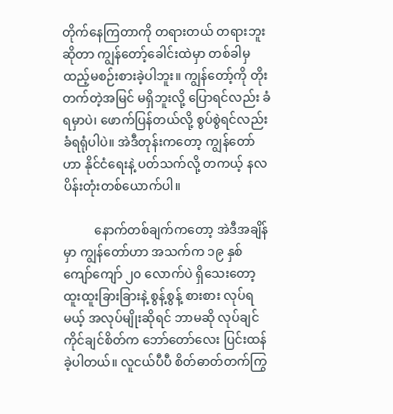တိုက်နေကြတာကို တရားတယ် တရားဘူးဆိုတာ ကျွန်တော့်ခေါင်းထဲမှာ တစ်ခါမှ ထည့်မစဉ်းစားခဲ့ပါဘူး။ ကျွန်တော့်ကို တိုးတက်တဲ့အမြင် မရှိဘူးလို့ ပြောရင်လည်း ခံရမှာပဲ၊ ဖောက်ပြန်တယ်လို့ စွပ်စွဲရင်လည်း ခံရရုံပါပဲ။ အဲဒီတုန်းကတော့ ကျွန်တော်ဟာ နိုင်ငံရေးနဲ့ ပတ်သက်လို့ တကယ့် နလပိန်းတုံးတစ်ယောက်ပါ။

          နောက်တစ်ချက်ကတော့ အဲဒီအချိန်မှာ ကျွန်တော်ဟာ အသက်က ၁၉ နှစ် ကျော်ကျော် ၂၀ လောက်ပဲ ရှိသေးတော့ ထူးထူးခြားခြားနဲ့ စွန့်စွန့် စားစား လုပ်ရမယ့် အလုပ်မျိုးဆိုရင် ဘာမဆို လုပ်ချင် ကိုင်ချင်စိတ်က ဘော်တော်လေး ပြင်းထန်ခဲ့ပါတယ်။ လူငယ်ပီပီ စိတ်ဓာတ်တက်ကြွ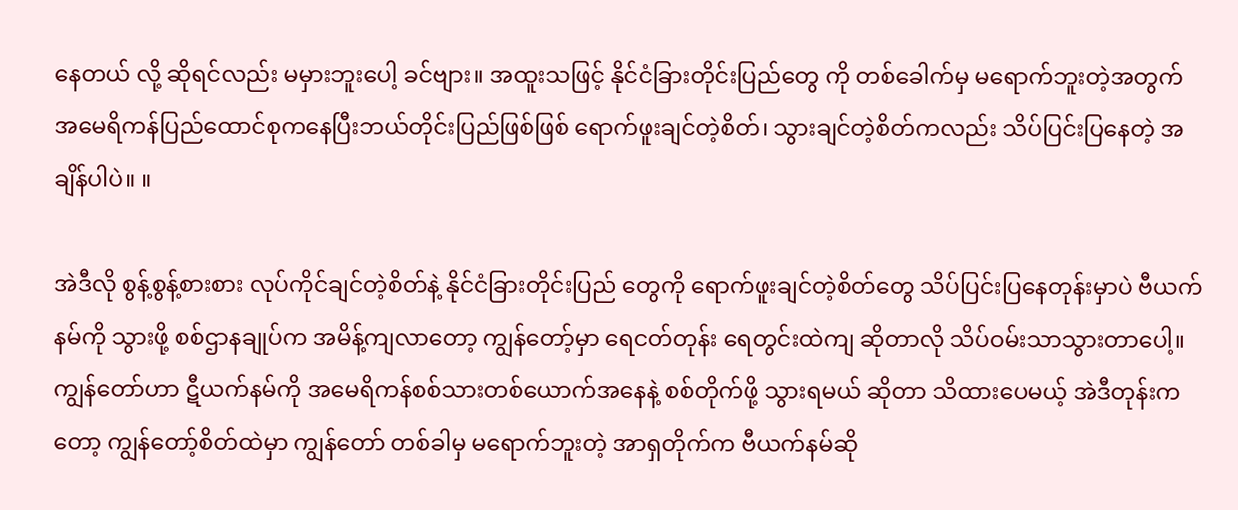နေတယ် လို့ ဆိုရင်လည်း မမှားဘူးပေါ့ ခင်ဗျား။ အထူးသဖြင့် နိုင်ငံခြားတိုင်းပြည်တွေ ကို တစ်ခေါက်မှ မရောက်ဘူးတဲ့အတွက် အမေရိကန်ပြည်ထောင်စုကနေပြီးဘယ်တိုင်းပြည်ဖြစ်ဖြစ် ရောက်ဖူးချင်တဲ့စိတ်၊ သွားချင်တဲ့စိတ်ကလည်း သိပ်ပြင်းပြနေတဲ့ အချိန်ပါပဲ။ ။

အဲဒီလို စွန့်စွန့်စားစား လုပ်ကိုင်ချင်တဲ့စိတ်နဲ့ နိုင်ငံခြားတိုင်းပြည် တွေကို ရောက်ဖူးချင်တဲ့စိတ်တွေ သိပ်ပြင်းပြနေတုန်းမှာပဲ ဗီယက်နမ်ကို သွားဖို့ စစ်ဌာနချုပ်က အမိန့်ကျလာတော့ ကျွန်တော့်မှာ ရေငတ်တုန်း ရေတွင်းထဲကျ ဆိုတာလို သိပ်ဝမ်းသာသွားတာပေါ့။ ကျွန်တော်ဟာ ဋီယက်နမ်ကို အမေရိကန်စစ်သားတစ်ယောက်အနေနဲ့ စစ်တိုက်ဖို့ သွားရမယ် ဆိုတာ သိထားပေမယ့် အဲဒီတုန်းကတော့ ကျွန်တော့်စိတ်ထဲမှာ ကျွန်တော် တစ်ခါမှ မရောက်ဘူးတဲ့ အာရှတိုက်က ဗီယက်နမ်ဆို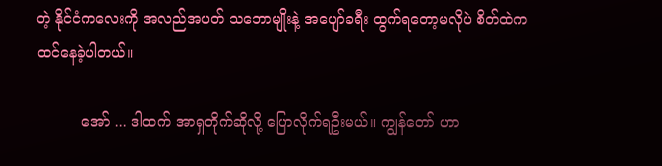တဲ့ နိုင်ငံကလေးကို အလည်အပတ် သဘောမျိုးနဲ့ အပျော်ခရီး ထွက်ရတော့မလိုပဲ စိတ်ထဲက ထင်နေခဲ့ပါတယ်။

          အော် ... ဒါထက် အာရှတိုက်ဆိုလို့ ပြောလိုက်ရဦးမယ်။ ကျွန်တော် ဟာ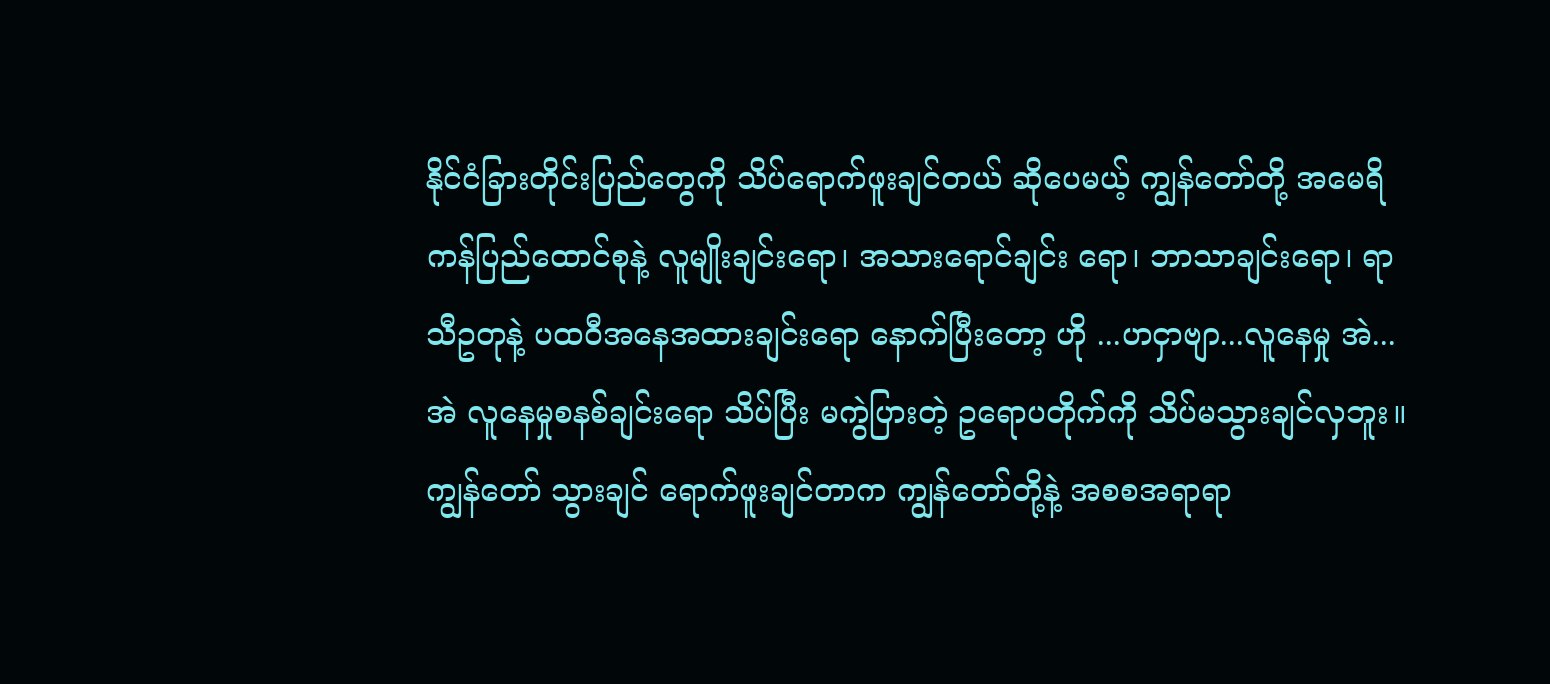နိုင်ငံခြားတိုင်းပြည်တွေကို သိပ်ရောက်ဖူးချင်တယ် ဆိုပေမယ့် ကျွန်တော်တို့ အမေရိကန်ပြည်ထောင်စုနဲ့ လူမျိုးချင်းရော၊ အသားရောင်ချင်း ရော၊ ဘာသာချင်းရော၊ ရာသီဥတုနဲ့ ပထဝီအနေအထားချင်းရော နောက်ပြီးတော့ ဟို ...ဟငှာဗျာ...လူနေမှု အဲ...အဲ လူနေမှုစနစ်ချင်းရော သိပ်ပြီး မကွဲပြားတဲ့ ဥရောပတိုက်ကို သိပ်မသွားချင်လှဘူး။ ကျွန်တော် သွားချင် ရောက်ဖူးချင်တာက ကျွန်တော်တို့နဲ့ အစစအရာရာ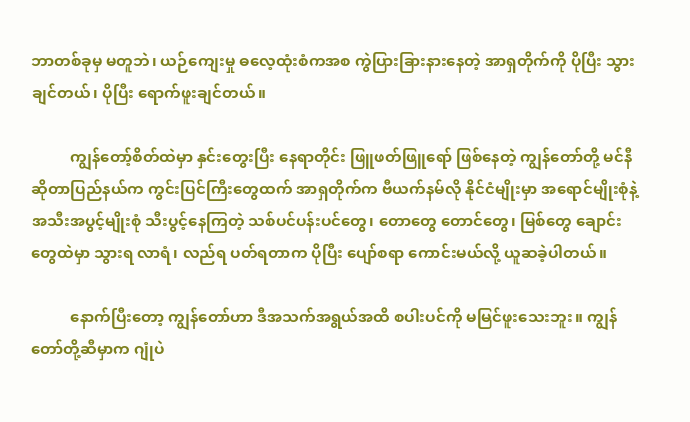ဘာတစ်ခုမှ မတူဘဲ၊ ယဉ်ကျေးမှု ဓလေ့ထုံးစံကအစ ကွဲပြားခြားနားနေတဲ့ အာရှတိုက်ကို ပိုပြီး သွားချင်တယ်၊ ပိုပြီး ရောက်ဖူးချင်တယ်။

          ကျွန်တော့်စိတ်ထဲမှာ နှင်းတွေးပြီး နေရာတိုင်း ဖြူဖတ်ဖြူရော် ဖြစ်နေတဲ့ ကျွန်တော်တို့ မင်နီဆိုတာပြည်နယ်က ကွင်းပြင်ကြီးတွေထက် အာရှတိုက်က ဗီယက်နမ်လို နိုင်ငံမျိုးမှာ အရောင်မျိုးစုံနဲ့ အသီးအပွင့်မျိုးစုံ သီးပွင့်နေကြတဲ့ သစ်ပင်ပန်းပင်တွေ၊ တောတွေ တောင်တွေ၊ မြစ်တွေ ချောင်းတွေထဲမှာ သွားရ လာရံ၊ လည်ရ ပတ်ရတာက ပိုပြီး ပျော်စရာ ကောင်းမယ်လို့ ယူဆခဲ့ပါတယ်။

          နောက်ပြီးတော့ ကျွန်တော်ဟာ ဒီအသက်အရွယ်အထိ စပါးပင်ကို မမြင်ဖူးသေးဘူး။ ကျွန်တော်တို့ဆီမှာက ဂျုံပဲ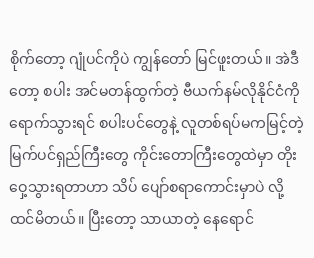စိုက်တော့ ဂျုံပင်ကိုပဲ ကျွန်တော် မြင်ဖူးတယ်။ အဲဒီတော့ စပါး အင်မတန်ထွက်တဲ့ ဗီယက်နမ်လိုနိုင်ငံကို ရောက်သွားရင် စပါးပင်တွေနဲ့ လူတစ်ရပ်မကမြင့်တဲ့ မြက်ပင်ရှည်ကြီးတွေ ကိုင်းတောကြီးတွေထဲမှာ တိုးဝှေ့သွားရတာဟာ သိပ် ပျော်စရာကောင်းမှာပဲ လို့ ထင်မိတယ်။ ပြီးတော့ သာယာတဲ့ နေရောင်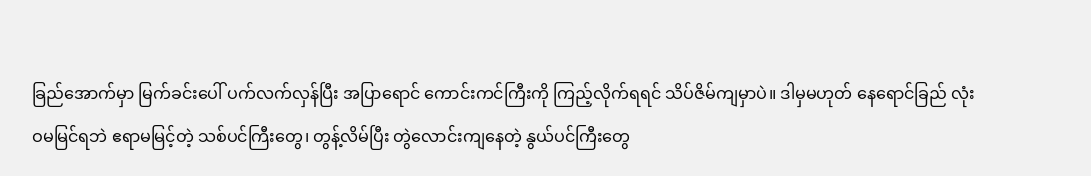ခြည်အောက်မှာ မြက်ခင်းပေါ် ပက်လက်လှန်ပြီး အပြာရောင် ကောင်းကင်ကြီးကို ကြည့်လိုက်ရရင် သိပ်ဇိမ်ကျမှာပဲ။ ဒါမှမဟုတ် နေရောင်ခြည် လုံးဝမမြင်ရဘဲ ဧရာမမြင့်တဲ့ သစ်ပင်ကြီးတွေ၊ တွန့်လိမ်ပြီး တွဲလောင်းကျနေတဲ့ နွယ်ပင်ကြီးတွေ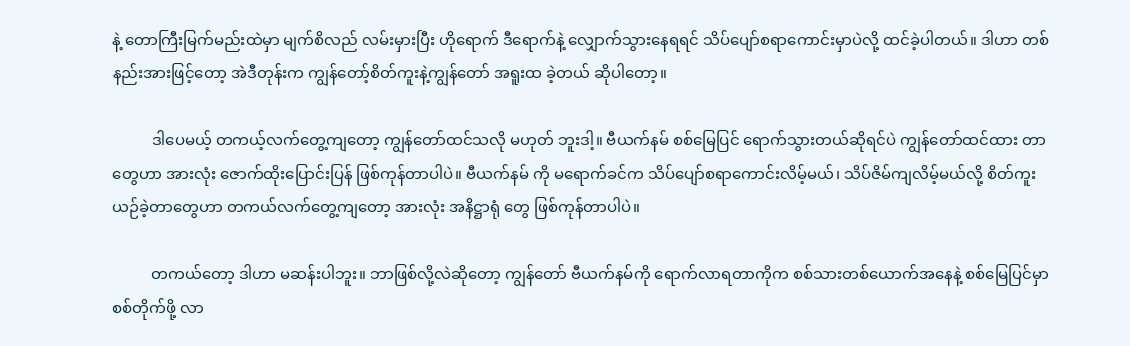နဲ့ တောကြီးမြက်မည်းထဲမှာ မျက်စိလည် လမ်းမှားပြီး ဟိုရောက် ဒီရောက်နဲ့ လျှောက်သွားနေရရင် သိပ်ပျော်စရာကောင်းမှာပဲလို့ ထင်ခဲ့ပါတယ်။ ဒါဟာ တစ်နည်းအားဖြင့်တော့ အဲဒီတုန်းက ကျွန်တော့်စိတ်ကူးနဲ့ကျွန်တော် အရူးထ ခဲ့တယ် ဆိုပါတော့။

          ဒါပေမယ့် တကယ့်လက်တွေ့ကျတော့ ကျွန်တော်ထင်သလို မဟုတ် ဘူးဒါ့။ ဗီယက်နမ် စစ်မြေပြင် ရောက်သွားတယ်ဆိုရင်ပဲ ကျွန်တော်ထင်ထား တာတွေဟာ အားလုံး ဇောက်ထိုးပြောင်းပြန် ဖြစ်ကုန်တာပါပဲ။ ဗီယက်နမ် ကို မရောက်ခင်က သိပ်ပျော်စရာကောင်းလိမ့်မယ်၊ သိပ်ဇိမ်ကျလိမ့်မယ်လို့ စိတ်ကူးယဉ်ခဲ့တာတွေဟာ တကယ်လက်တွေ့ကျတော့ အားလုံး အနိဋ္ဌာရုံ တွေ ဖြစ်ကုန်တာပါပဲ။

          တကယ်တော့ ဒါဟာ မဆန်းပါဘူး။ ဘာဖြစ်လို့လဲဆိုတော့ ကျွန်တော် ဗီယက်နမ်ကို ရောက်လာရတာကိုက စစ်သားတစ်ယောက်အနေနဲ့ စစ်မြေပြင်မှာ စစ်တိုက်ဖို့ လာ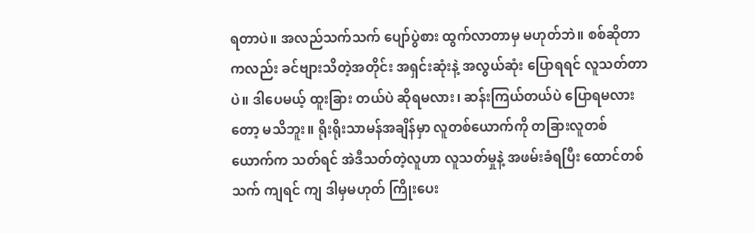ရတာပဲ။ အလည်သက်သက် ပျော်ပွဲစား ထွက်လာတာမှ မဟုတ်ဘဲ။ စစ်ဆိုတာကလည်း ခင်ဗျားသိတဲ့အတိုင်း အရှင်းဆုံးနဲ့ အလွယ်ဆုံး ပြောရရင် လူသတ်တာပဲ။ ဒါပေမယ့် ထူးခြား တယ်ပဲ ဆိုရမလား၊ ဆန်းကြယ်တယ်ပဲ ပြောရမလားတော့ မသိဘူး။ ရိုးရိုးသာမန်အချိန်မှာ လူတစ်ယောက်ကို တခြားလူတစ်ယောက်က သတ်ရင် အဲဒီသတ်တဲ့လူဟာ လူသတ်မှုနဲ့ အဖမ်းခံရပြီး ထောင်တစ်သက် ကျရင် ကျ ဒါမှမဟုတ် ကြိုးပေး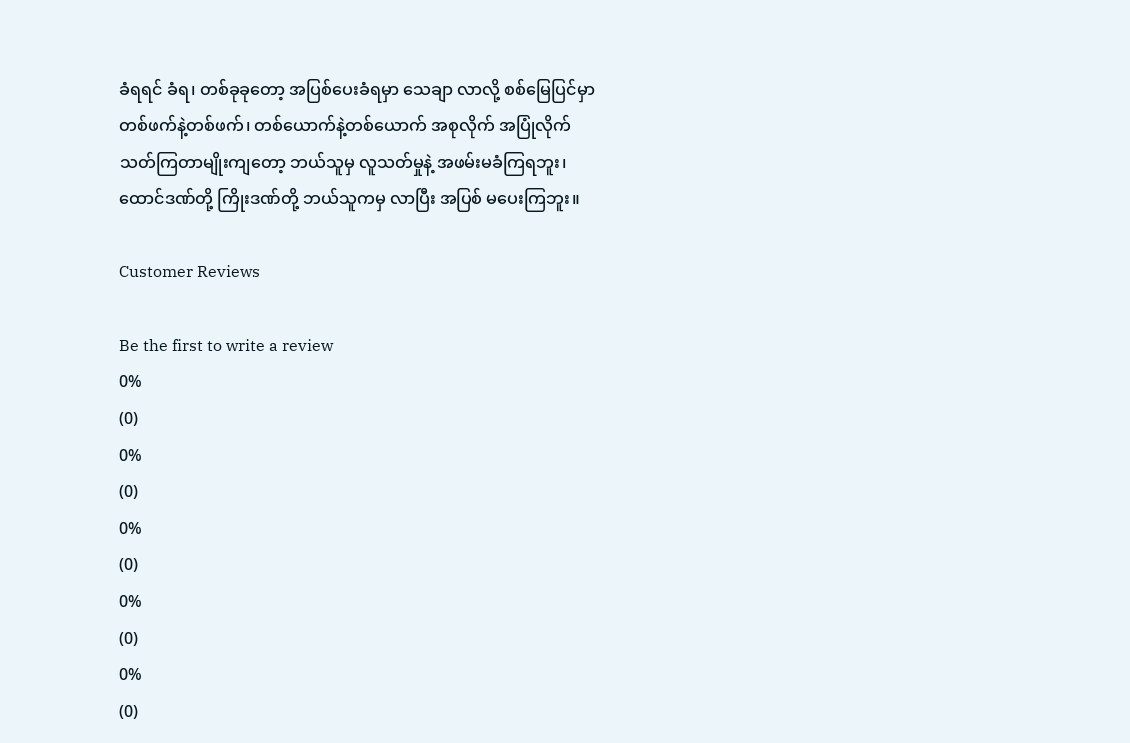ခံရရင် ခံရ၊ တစ်ခုခုတော့ အပြစ်ပေးခံရမှာ သေချာ လာလို့ စစ်မြေပြင်မှာ တစ်ဖက်နဲ့တစ်ဖက်၊ တစ်ယောက်နဲ့တစ်ယောက် အစုလိုက် အပြုံလိုက် သတ်ကြတာမျိုးကျတော့ ဘယ်သူမှ လူသတ်မှုနဲ့ အဖမ်းမခံကြရဘူး၊ ထောင်ဒဏ်တို့ ကြိုးဒဏ်တို့ ဘယ်သူကမှ လာပြီး အပြစ် မပေးကြဘူး။

Customer Reviews

Be the first to write a review
0%
(0)
0%
(0)
0%
(0)
0%
(0)
0%
(0)